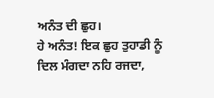ਅਨੰਤ ਦੀ ਛੁਹ।
ਹੇ ਅਨੰਤ! ਇਕ ਛੁਹ ਤੁਹਾਡੀ ਨੂੰ
ਦਿਲ ਮੰਗਦਾ ਨਹਿ ਰਜਦਾ,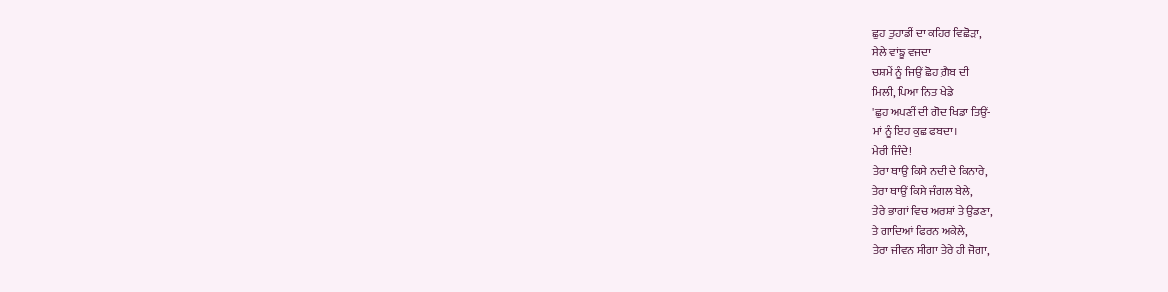ਛੁਹ ਤੁਹਾਡੀਂ ਦਾ ਕਹਿਰ ਵਿਛੋੜਾ,
ਸੇਲੇ ਵਾਂਙੂ ਵਜਦਾ
ਚਸ਼ਮੇਂ ਨੂੰ ਜਿਉਂ ਛੋਹ ਗ਼ੈਬ ਦੀ
ਮਿਲੀ, ਪਿਆ ਨਿਤ ਖੇਡੇ
'ਛੁਹ ਅਪਣੀਂ ਦੀ ਗੋਦ ਖਿਡਾ ਤਿਉਂ-
ਮਾਂ ਨੂੰ ਇਹ ਕੁਛ ਫਬਦਾ।
ਮੇਰੀ ਜਿੰਦੇ!
ਤੇਰਾ ਥਾਉ ਕਿਸੇ ਨਦੀ ਦੇ ਕਿਨਾਰੇ,
ਤੇਰਾ ਥਾਉਂ ਕਿਸੇ ਜੰਗਲ ਬੇਲੇ,
ਤੇਰੇ ਭਾਗਾਂ ਵਿਚ ਅਰਸ਼ਾਂ ਤੇ ਉਡਣਾ,
ਤੇ ਗਾਦਿਆਂ ਫਿਰਨ ਅਕੇਲੇ,
ਤੇਰਾ ਜੀਵਨ ਸੀਗਾ ਤੇਰੇ ਹੀ ਜੋਗਾ,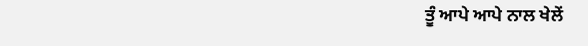ਤੂੰ ਆਪੇ ਆਪੇ ਨਾਲ ਖੇਲੇਂ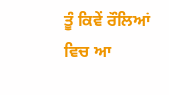ਤੂੰ ਕਿਵੇਂ ਰੌਲਿਆਂ ਵਿਚ ਆ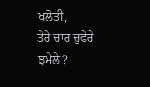ਖਲੋਤੀ,
ਤੇਰੇ ਚਾਰ ਚੁਫੇਰੇ ਝਮੇਲੇ?